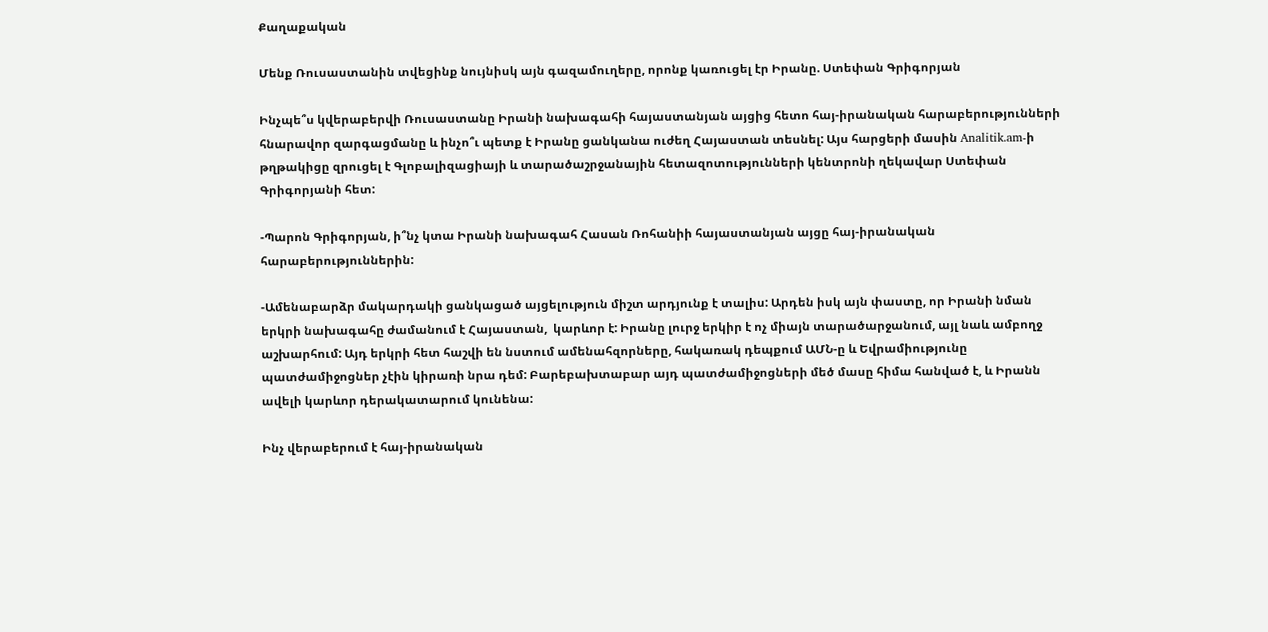Քաղաքական

Մենք Ռուսաստանին տվեցինք նույնիսկ այն գազամուղերը, որոնք կառուցել էր Իրանը. Ստեփան Գրիգորյան

Ինչպե՞ս կվերաբերվի Ռուսաստանը Իրանի նախագահի հայաստանյան այցից հետո հայ-իրանական հարաբերությունների հնարավոր զարգացմանը և ինչո՞ւ պետք է Իրանը ցանկանա ուժեղ Հայաստան տեսնել: Այս հարցերի մասին Analitik.am-ի թղթակիցը զրուցել է Գլոբալիզացիայի և տարածաշրջանային հետազոտությունների կենտրոնի ղեկավար Ստեփան Գրիգորյանի հետ:

-Պարոն Գրիգորյան, ի՞նչ կտա Իրանի նախագահ Հասան Ռոհանիի հայաստանյան այցը հայ-իրանական հարաբերություններին:

-Ամենաբարձր մակարդակի ցանկացած այցելություն միշտ արդյունք է տալիս: Արդեն իսկ այն փաստը, որ Իրանի նման երկրի նախագահը ժամանում է Հայաստան,  կարևոր է: Իրանը լուրջ երկիր է ոչ միայն տարածարջանում, այլ նաև ամբողջ աշխարհում: Այդ երկրի հետ հաշվի են նստում ամենահզորները, հակառակ դեպքում ԱՄՆ-ը և Եվրամիությունը պատժամիջոցներ չէին կիրառի նրա դեմ: Բարեբախտաբար այդ պատժամիջոցների մեծ մասը հիմա հանված է, և Իրանն ավելի կարևոր դերակատարում կունենա:

Ինչ վերաբերում է հայ-իրանական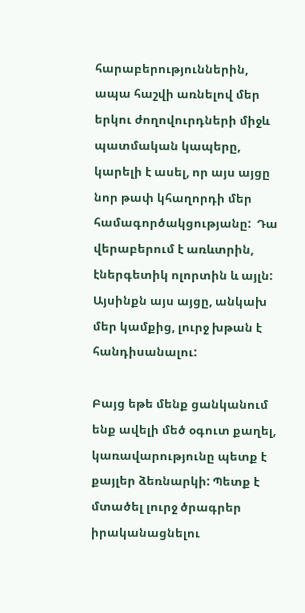հարաբերություններին, ապա հաշվի առնելով մեր երկու ժողովուրդների միջև պատմական կապերը, կարելի է ասել, որ այս այցը նոր թափ կհաղորդի մեր համագործակցությանը:  Դա վերաբերում է առևտրին, էներգետիկ ոլորտին և այլն: Այսինքն այս այցը, անկախ մեր կամքից, լուրջ խթան է հանդիսանալու:

Բայց եթե մենք ցանկանում ենք ավելի մեծ օգուտ քաղել, կառավարությունը պետք է քայլեր ձեռնարկի: Պետք է մտածել լուրջ ծրագրեր իրականացնելու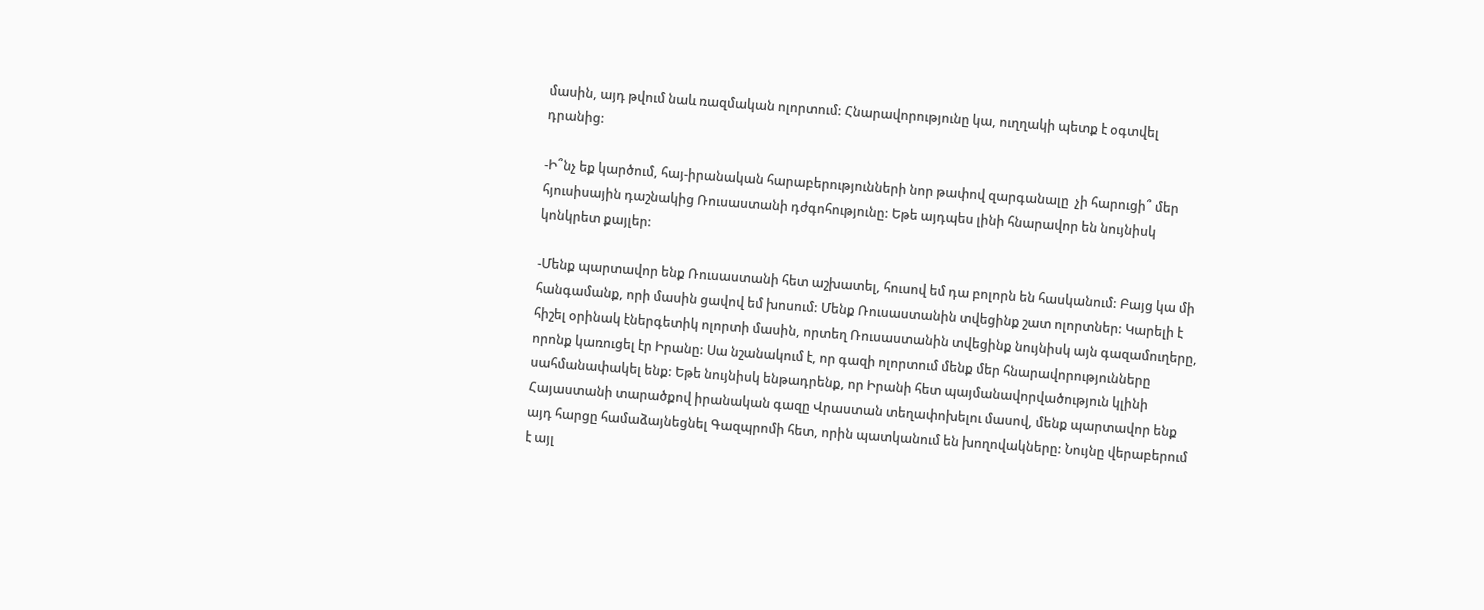մասին, այդ թվում նաև ռազմական ոլորտում: Հնարավորությունը կա, ուղղակի պետք է օգտվել դրանից:

-Ի՞նչ եք կարծում, հայ-իրանական հարաբերությունների նոր թափով զարգանալը  չի հարուցի՞ մեր հյուսիսային դաշնակից Ռուսաստանի դժգոհությունը: Եթե այդպես լինի հնարավոր են նույնիսկ կոնկրետ քայլեր:

-Մենք պարտավոր ենք Ռուսաստանի հետ աշխատել, հուսով եմ դա բոլորն են հասկանում: Բայց կա մի հանգամանք, որի մասին ցավով եմ խոսում: Մենք Ռուսաստանին տվեցինք շատ ոլորտներ: Կարելի է հիշել օրինակ էներգետիկ ոլորտի մասին, որտեղ Ռուսաստանին տվեցինք նույնիսկ այն գազամուղերը, որոնք կառուցել էր Իրանը: Սա նշանակում է, որ գազի ոլորտում մենք մեր հնարավորությունները սահմանափակել ենք: Եթե նույնիսկ ենթադրենք, որ Իրանի հետ պայմանավորվածություն կլինի Հայաստանի տարածքով իրանական գազը Վրաստան տեղափոխելու մասով, մենք պարտավոր ենք այդ հարցը համաձայնեցնել Գազպրոմի հետ, որին պատկանում են խողովակները: Նույնը վերաբերում է այլ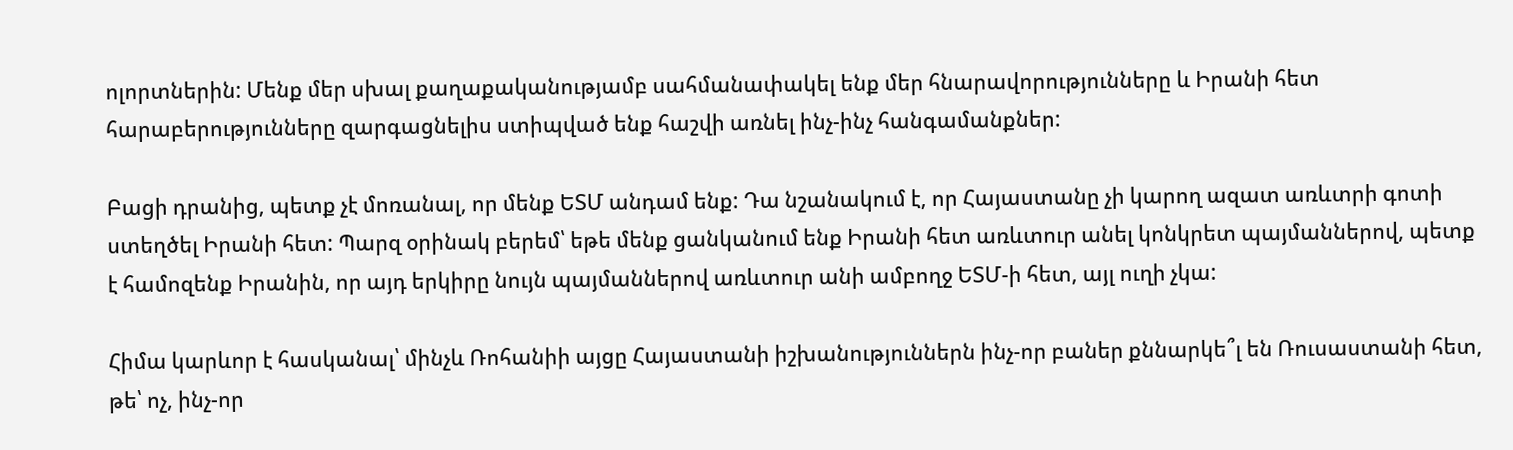ոլորտներին: Մենք մեր սխալ քաղաքականությամբ սահմանափակել ենք մեր հնարավորությունները և Իրանի հետ հարաբերությունները զարգացնելիս ստիպված ենք հաշվի առնել ինչ-ինչ հանգամանքներ:

Բացի դրանից, պետք չէ մոռանալ, որ մենք ԵՏՄ անդամ ենք: Դա նշանակում է, որ Հայաստանը չի կարող ազատ առևտրի գոտի ստեղծել Իրանի հետ: Պարզ օրինակ բերեմ՝ եթե մենք ցանկանում ենք Իրանի հետ առևտուր անել կոնկրետ պայմաններով, պետք է համոզենք Իրանին, որ այդ երկիրը նույն պայմաններով առևտուր անի ամբողջ ԵՏՄ-ի հետ, այլ ուղի չկա:

Հիմա կարևոր է հասկանալ՝ մինչև Ռոհանիի այցը Հայաստանի իշխանություններն ինչ-որ բաներ քննարկե՞լ են Ռուսաստանի հետ, թե՝ ոչ, ինչ-որ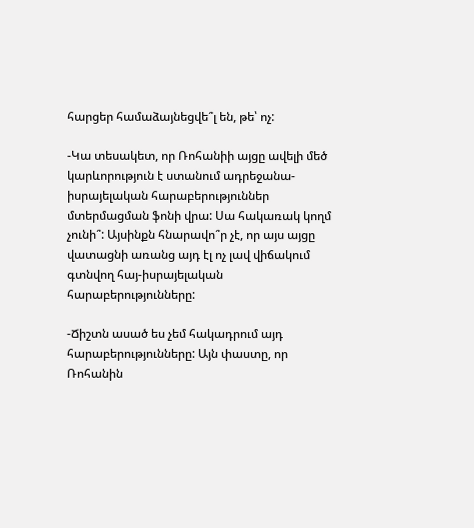հարցեր համաձայնեցվե՞լ են, թե՝ ոչ:

-Կա տեսակետ, որ Ռոհանիի այցը ավելի մեծ կարևորություն է ստանում ադրեջանա-իսրայելական հարաբերություններ մտերմացման ֆոնի վրա: Սա հակառակ կողմ չունի՞: Այսինքն հնարավո՞ր չէ, որ այս այցը վատացնի առանց այդ էլ ոչ լավ վիճակում գտնվող հայ-իսրայելական հարաբերությունները:

-Ճիշտն ասած ես չեմ հակադրում այդ հարաբերությունները: Այն փաստը, որ Ռոհանին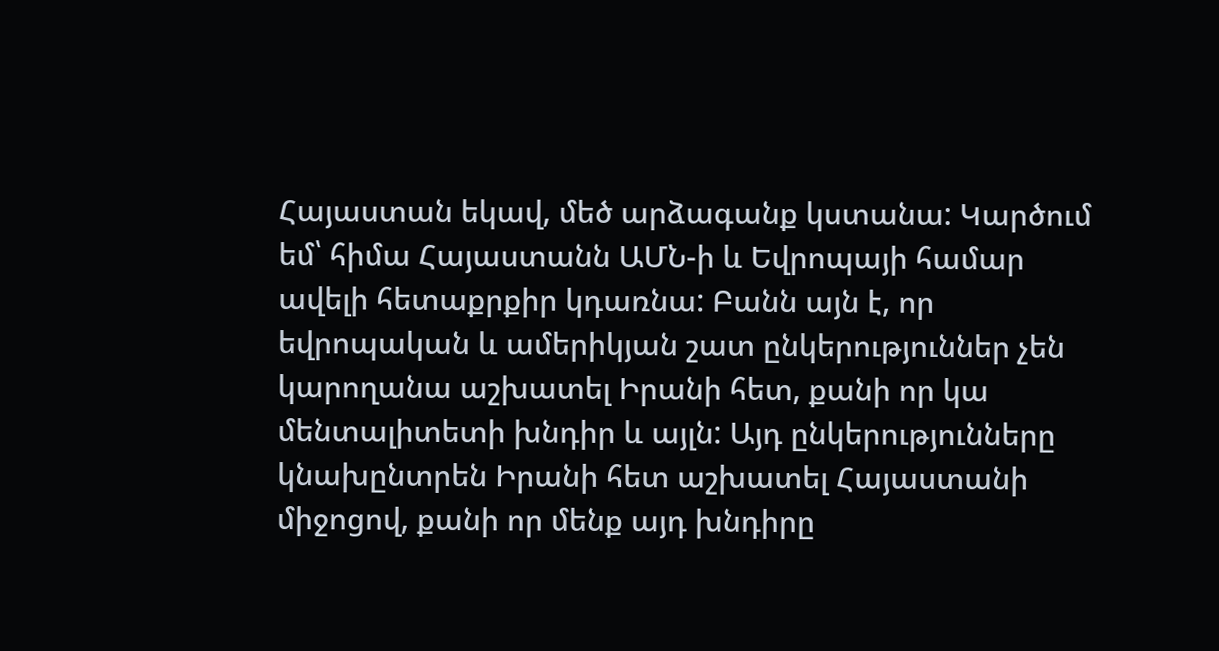Հայաստան եկավ, մեծ արձագանք կստանա: Կարծում եմ՝ հիմա Հայաստանն ԱՄՆ-ի և Եվրոպայի համար ավելի հետաքրքիր կդառնա: Բանն այն է, որ եվրոպական և ամերիկյան շատ ընկերություններ չեն կարողանա աշխատել Իրանի հետ, քանի որ կա մենտալիտետի խնդիր և այլն: Այդ ընկերությունները կնախընտրեն Իրանի հետ աշխատել Հայաստանի միջոցով, քանի որ մենք այդ խնդիրը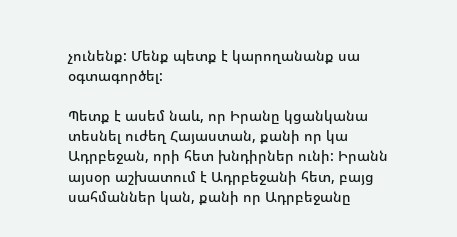չունենք: Մենք պետք է կարողանանք սա օգտագործել:

Պետք է ասեմ նաև, որ Իրանը կցանկանա տեսնել ուժեղ Հայաստան, քանի որ կա Ադրբեջան, որի հետ խնդիրներ ունի: Իրանն այսօր աշխատում է Ադրբեջանի հետ, բայց սահմաններ կան, քանի որ Ադրբեջանը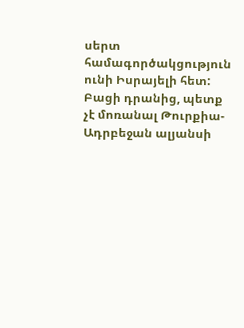սերտ համագործակցություն ունի Իսրայելի հետ: Բացի դրանից, պետք չէ մոռանալ Թուրքիա-Ադրբեջան ալյանսի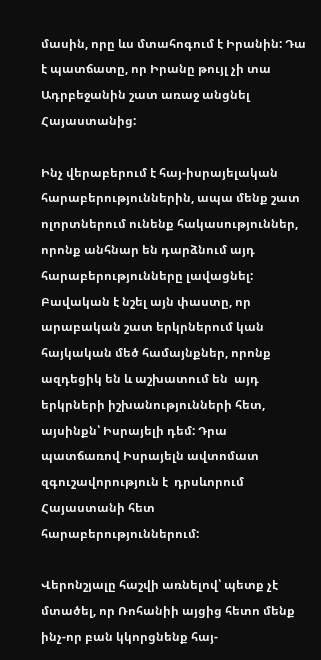մասին, որը ևս մտահոգում է Իրանին: Դա է պատճատը, որ Իրանը թույլ չի տա Ադրբեջանին շատ առաջ անցնել Հայաստանից:

Ինչ վերաբերում է հայ-իսրայելական հարաբերություններին, ապա մենք շատ ոլորտներում ունենք հակասություններ, որոնք անհնար են դարձնում այդ հարաբերությունները լավացնել: Բավական է նշել այն փաստը, որ արաբական շատ երկրներում կան հայկական մեծ համայնքներ, որոնք ազդեցիկ են և աշխատում են  այդ երկրների իշխանությունների հետ, այսինքն՝ Իսրայելի դեմ: Դրա պատճառով Իսրայելն ավտոմատ զգուշավորություն է  դրսևորում Հայաստանի հետ հարաբերություններում:

Վերոնշյալը հաշվի առնելով՝ պետք չէ մտածել, որ Ռոհանիի այցից հետո մենք ինչ-որ բան կկորցնենք հայ-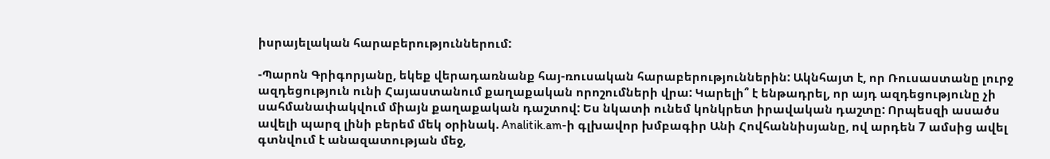իսրայելական հարաբերություններում:

-Պարոն Գրիգորյանը, եկեք վերադառնանք հայ-ռուսական հարաբերություններին: Ակնհայտ է, որ Ռուսաստանը լուրջ ազդեցություն ունի Հայաստանում քաղաքական որոշումների վրա: Կարելի՞ է ենթադրել, որ այդ ազդեցությունը չի սահմանափակվում միայն քաղաքական դաշտով: Ես նկատի ունեմ կոնկրետ իրավական դաշտը: Որպեսզի ասածս ավելի պարզ լինի բերեմ մեկ օրինակ. Analitik.am-ի գլխավոր խմբագիր Անի Հովհաննիսյանը, ով արդեն 7 ամսից ավել գտնվում է անազատության մեջ,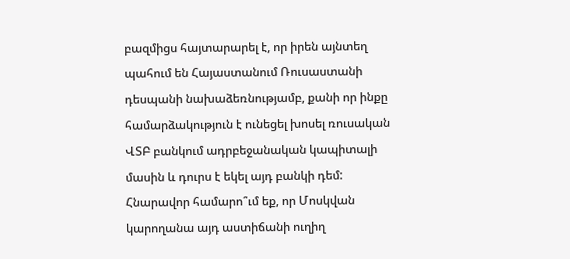բազմիցս հայտարարել է, որ իրեն այնտեղ պահում են Հայաստանում Ռուսաստանի դեսպանի նախաձեռնությամբ, քանի որ ինքը համարձակություն է ունեցել խոսել ռուսական ՎՏԲ բանկում ադրբեջանական կապիտալի մասին և դուրս է եկել այդ բանկի դեմ: Հնարավոր համարո՞ւմ եք, որ Մոսկվան կարողանա այդ աստիճանի ուղիղ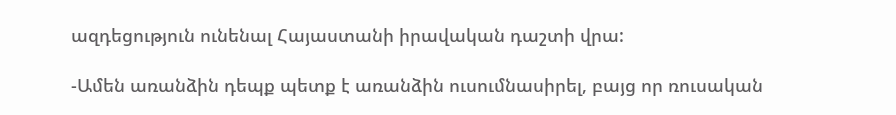ազդեցություն ունենալ Հայաստանի իրավական դաշտի վրա:

-Ամեն առանձին դեպք պետք է առանձին ուսումնասիրել, բայց որ ռուսական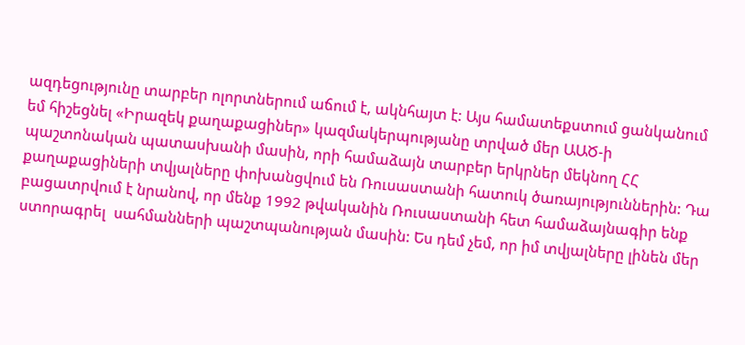ազդեցությունը տարբեր ոլորտներում աճում է, ակնհայտ է: Այս համատեքստում ցանկանում եմ հիշեցնել «Իրազեկ քաղաքացիներ» կազմակերպությանը տրված մեր ԱԱԾ-ի պաշտոնական պատասխանի մասին, որի համաձայն տարբեր երկրներ մեկնող ՀՀ քաղաքացիների տվյալները փոխանցվում են Ռուսաստանի հատուկ ծառայություններին: Դա բացատրվում է նրանով, որ մենք 1992 թվականին Ռուսաստանի հետ համաձայնագիր ենք ստորագրել  սահմանների պաշտպանության մասին: Ես դեմ չեմ, որ իմ տվյալները լինեն մեր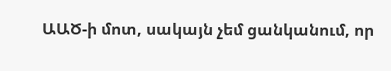ԱԱԾ-ի մոտ, սակայն չեմ ցանկանում, որ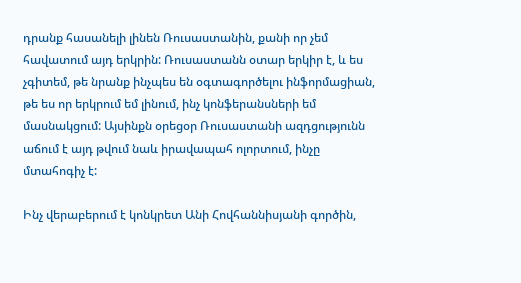դրանք հասանելի լինեն Ռուսաստանին, քանի որ չեմ հավատում այդ երկրին: Ռուսաստանն օտար երկիր է, և ես չգիտեմ, թե նրանք ինչպես են օգտագործելու ինֆորմացիան, թե ես որ երկրում եմ լինում, ինչ կոնֆերանսների եմ մասնակցում: Այսինքն օրեցօր Ռուսաստանի ազդցությունն աճում է այդ թվում նաև իրավապահ ոլորտում, ինչը մտահոգիչ է:

Ինչ վերաբերում է կոնկրետ Անի Հովհաննիսյանի գործին,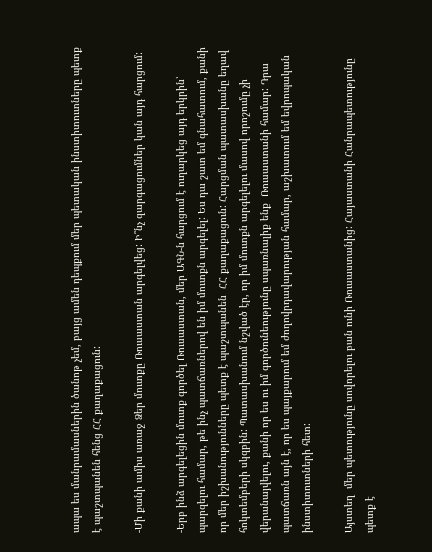ապա ես մանրամասներին ծանոթ չեմ, բայց ամեն դեպքում մեր պետական ինստիտուտները պետք է պաշտպանեն հենց ՀՀ քաղաքացուն:

-Մի քանի ամիս առաջ Ձեր մուտքը Ռուսաստան արգելվեց: Ի՞նչ զարգացումներ կան այդ հարցում:

-Երբ ինձ արգելեցին մուտք գործել Ռուսաստան, մեր ԱԳՆ-ն հարցում է ուղարկեց այդ երկրին՝ պարզելու համար, թե ինչ պատճառներով են իմ մուտքն արգելել: Ես դա շատ եմ գնահատում, քանի որ մեր իշխանությունները պետք է պաշտպանեն  ՀՀ քաղաքացուն: Հարցման պատասխանը եղավ հոկտեմբերի սկզբին: Պատասխանում նշված էր, որ իմ մուտքն արգելելու մասով որոշումը չի վերանայվելու, քանի որ ես ու իմ գործունեությունը սպառնալիք ենք  Ռուսաստանի համար: Դրա պատճառն այն է, որ ես պայքարում եմ ժողովրդավարության համար, աշխատում եմ եվրոպական ինստիտուտների հետ:

Այստեղ  մեր պետությունը սովորելու բան ունի Ռուսաստանից: Հայաստանի Հանրապետությունը պետք է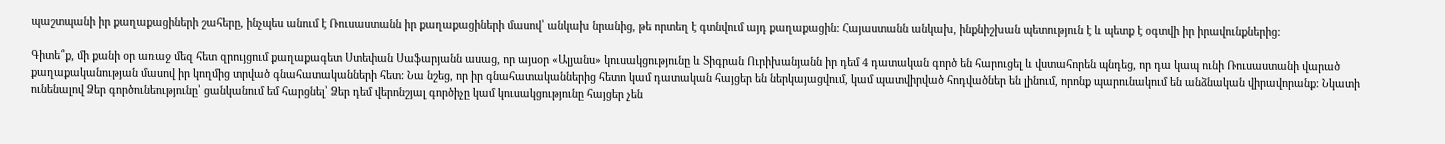պաշտպանի իր քաղաքացիների շահերը, ինչպես անում է Ռուսաստանն իր քաղաքացիների մասով՝ անկախ նրանից, թե որտեղ է գտնվում այդ քաղաքացին: Հայաստանն անկախ, ինքնիշխան պետություն է և պետք է օգտվի իր իրավունքներից:

Գիտե՞ք, մի քանի օր առաջ մեզ հետ զրույցում քաղաքագետ Ստեփան Սաֆարյանն ասաց, որ այսօր «Ալյանս» կուսակցությունը և Տիգրան Ուրիխանյանն իր դեմ 4 դատական գործ են հարուցել և վստահորեն պնդեց, որ դա կապ ունի Ռուսաստանի վարած քաղաքականության մասով իր կողմից տրված գնահատականների հետ: Նա նշեց, որ իր գնահատականներից հետո կամ դատական հայցեր են ներկայացվում, կամ պատվիրված հոդվածներ են լինում, որոնք պարունակում են անձնական վիրավորանք: Նկատի ունենալով Ձեր գործունեությունը՝ ցանկանում եմ հարցնել՝ Ձեր դեմ վերոնշյալ գործիչը կամ կուսակցությունը հայցեր չեն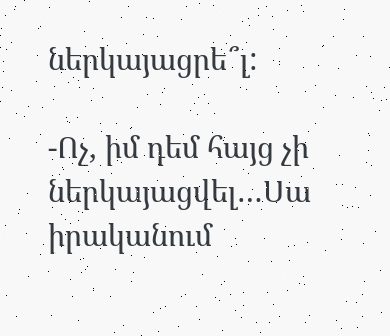ներկայացրե՞լ:

-Ոչ, իմ դեմ հայց չի ներկայացվել…Սա իրականում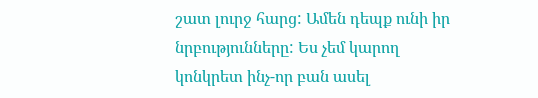շատ լուրջ հարց: Ամեն դեպք ունի իր նրբությունները: Ես չեմ կարող կոնկրետ ինչ-որ բան ասել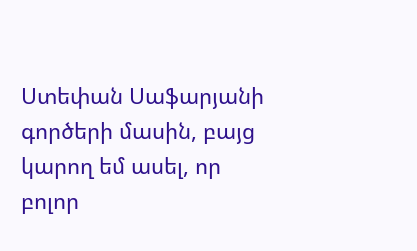Ստեփան Սաֆարյանի գործերի մասին, բայց կարող եմ ասել, որ բոլոր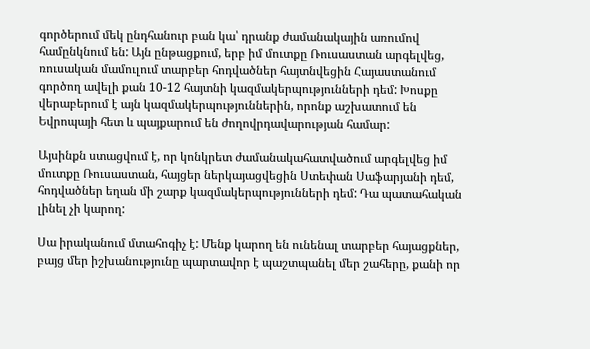գործերում մեկ ընդհանուր բան կա՝ դրանք ժամանակային առումով համընկնում են: Այն ընթացքում, երբ իմ մուտքը Ռուսաստան արգելվեց, ռուսական մամուլում տարբեր հոդվածներ հայտնվեցին Հայաստանում գործող ավելի քան 10-12 հայտնի կազմակերպությունների դեմ: Խոսքը վերաբերում է այն կազմակերպություններին, որոնք աշխատում են Եվրոպայի հետ և պայքարում են ժողովրդավարության համար:

Այսինքն ստացվում է, որ կոնկրետ ժամանակահատվածում արգելվեց իմ մուտքը Ռուսաստան, հայցեր ներկայացվեցին Ստեփան Սաֆարյանի դեմ, հոդվածներ եղան մի շարք կազմակերպությունների դեմ: Դա պատահական լինել չի կարող:

Սա իրականում մտահոգիչ է: Մենք կարող են ունենալ տարբեր հայացքներ, բայց մեր իշխանությունը պարտավոր է պաշտպանել մեր շահերը, քանի որ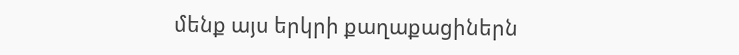մենք այս երկրի քաղաքացիներն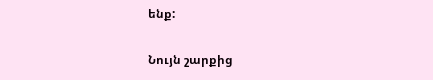ենք:

Նույն շարքից